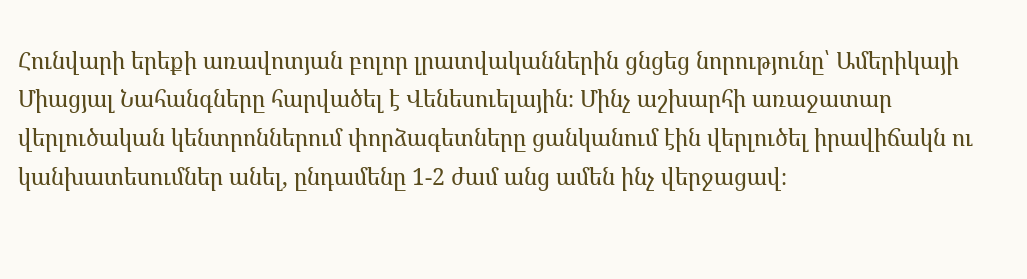Հունվարի երեքի առավոտյան բոլոր լրատվականներին ցնցեց նորությունը՝ Ամերիկայի Միացյալ Նահանգները հարվածել է Վենեսուելային։ Մինչ աշխարհի առաջատար վերլուծական կենտրոններում փորձագետները ցանկանում էին վերլուծել իրավիճակն ու կանխատեսումներ անել, ընդամենը 1-2 ժամ անց ամեն ինչ վերջացավ։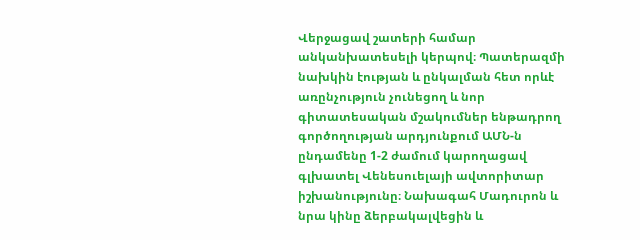Վերջացավ շատերի համար անկանխատեսելի կերպով։ Պատերազմի նախկին էության և ընկալման հետ որևէ առընչություն չունեցող և նոր գիտատեսական մշակումներ ենթադրող գործողության արդյունքում ԱՄՆ-ն ընդամենը 1-2 ժամում կարողացավ գլխատել Վենեսուելայի ավտորիտար իշխանությունը։ Նախագահ Մադուրոն և նրա կինը ձերբակալվեցին և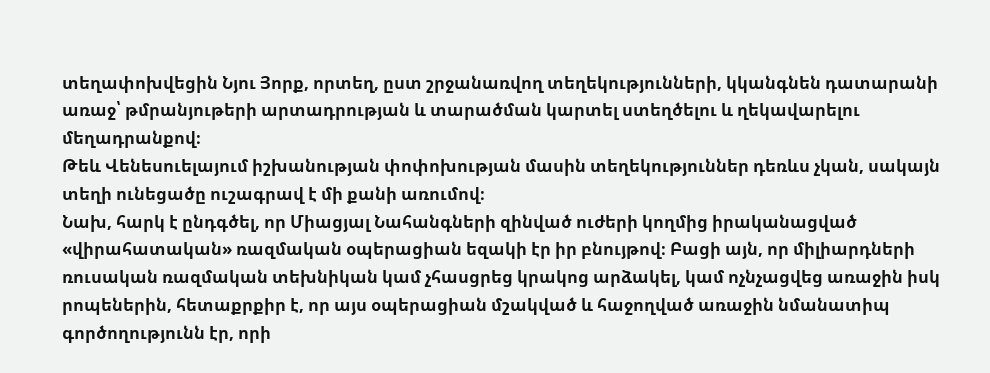տեղափոխվեցին Նյու Յորք, որտեղ, ըստ շրջանառվող տեղեկությունների, կկանգնեն դատարանի առաջ՝ թմրանյութերի արտադրության և տարածման կարտել ստեղծելու և ղեկավարելու մեղադրանքով։
Թեև Վենեսուելայում իշխանության փոփոխության մասին տեղեկություններ դեռևս չկան, սակայն տեղի ունեցածը ուշագրավ է մի քանի առումով։
Նախ, հարկ է ընդգծել, որ Միացյալ Նահանգների զինված ուժերի կողմից իրականացված «վիրահատական» ռազմական օպերացիան եզակի էր իր բնույթով։ Բացի այն, որ միլիարդների ռուսական ռազմական տեխնիկան կամ չհասցրեց կրակոց արձակել, կամ ոչնչացվեց առաջին իսկ րոպեներին, հետաքրքիր է, որ այս օպերացիան մշակված և հաջողված առաջին նմանատիպ գործողությունն էր, որի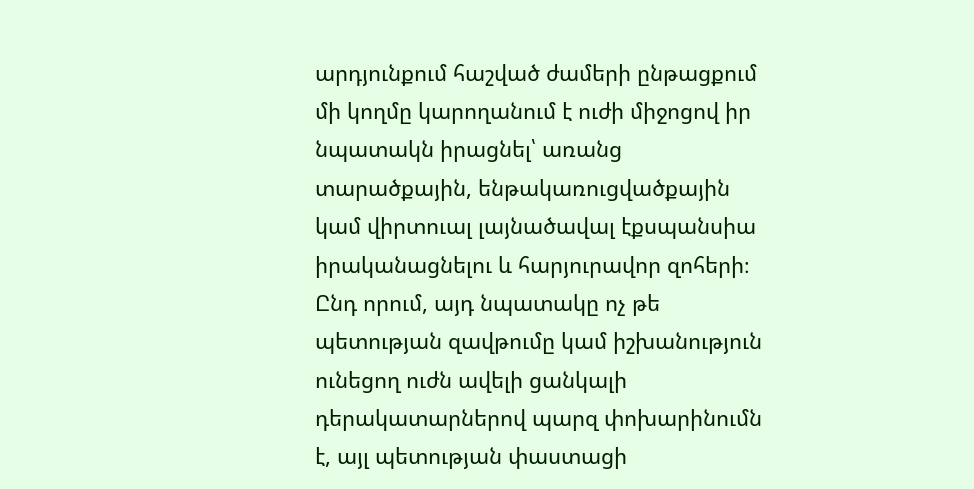արդյունքում հաշված ժամերի ընթացքում մի կողմը կարողանում է ուժի միջոցով իր նպատակն իրացնել՝ առանց տարածքային, ենթակառուցվածքային կամ վիրտուալ լայնածավալ էքսպանսիա իրականացնելու և հարյուրավոր զոհերի։ Ընդ որում, այդ նպատակը ոչ թե պետության զավթումը կամ իշխանություն ունեցող ուժն ավելի ցանկալի դերակատարներով պարզ փոխարինումն է, այլ պետության փաստացի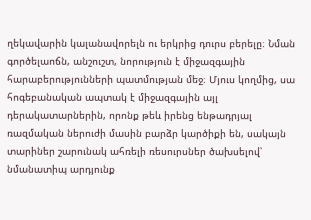ղեկավարին կալանավորելն ու երկրից դուրս բերելը։ Նման գործելաոճն, անշուշտ, նորություն է միջազգային հարաբերությունների պատմության մեջ։ Մյուս կողմից, սա հոգեբանական ապտակ է միջազգային այլ դերակատարներին, որոնք թեև իրենց ենթադրյալ ռազմական ներուժի մասին բարձր կարծիքի են, սակայն տարիներ շարունակ ահռելի ռեսուրսներ ծախսելով՝ նմանատիպ արդյունք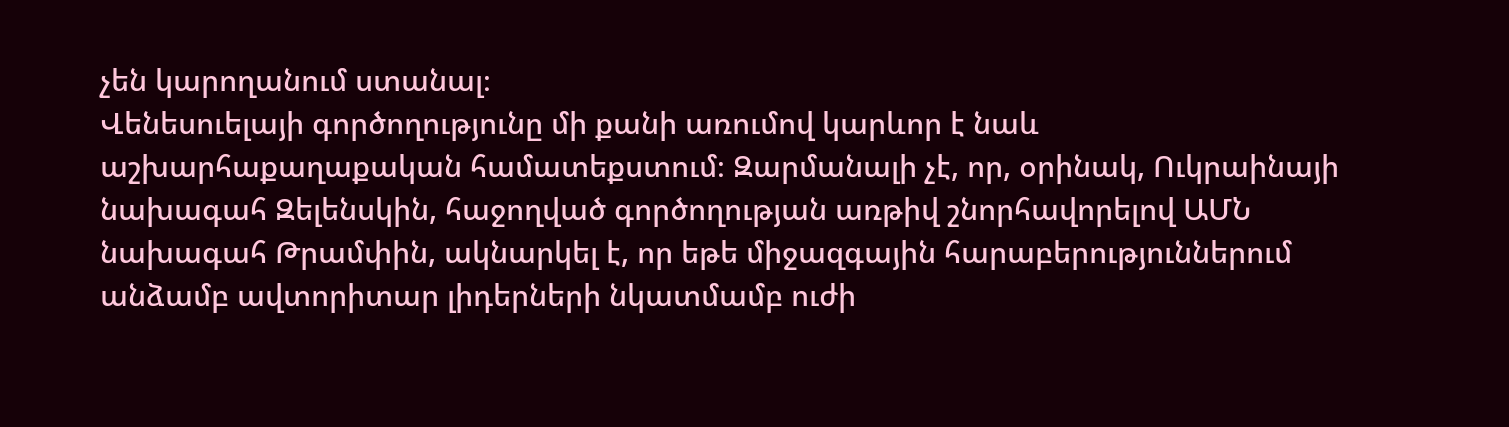չեն կարողանում ստանալ։
Վենեսուելայի գործողությունը մի քանի առումով կարևոր է նաև աշխարհաքաղաքական համատեքստում։ Զարմանալի չէ, որ, օրինակ, Ուկրաինայի նախագահ Զելենսկին, հաջողված գործողության առթիվ շնորհավորելով ԱՄՆ նախագահ Թրամփին, ակնարկել է, որ եթե միջազգային հարաբերություններում անձամբ ավտորիտար լիդերների նկատմամբ ուժի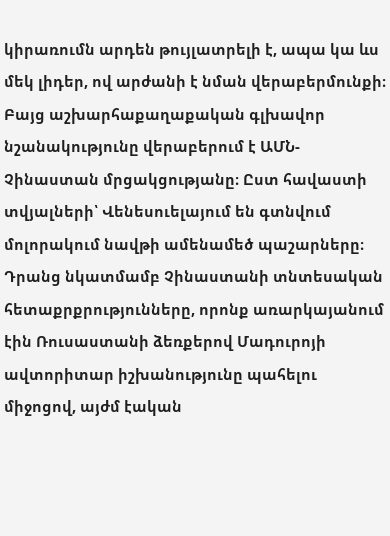կիրառումն արդեն թույլատրելի է, ապա կա ևս մեկ լիդեր, ով արժանի է նման վերաբերմունքի։
Բայց աշխարհաքաղաքական գլխավոր նշանակությունը վերաբերում է ԱՄՆ-Չինաստան մրցակցությանը։ Ըստ հավաստի տվյալների՝ Վենեսուելայում են գտնվում մոլորակում նավթի ամենամեծ պաշարները։ Դրանց նկատմամբ Չինաստանի տնտեսական հետաքրքրությունները, որոնք առարկայանում էին Ռուսաստանի ձեռքերով Մադուրոյի ավտորիտար իշխանությունը պահելու միջոցով, այժմ էական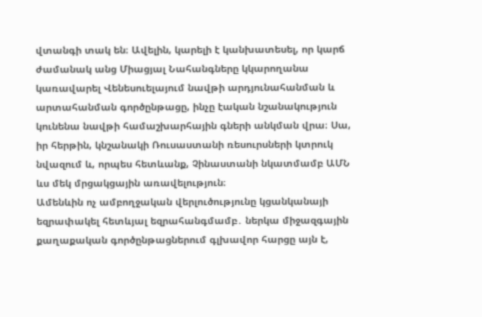վտանգի տակ են։ Ավելին, կարելի է կանխատեսել, որ կարճ ժամանակ անց Միացյալ Նահանգները կկարողանա կառավարել Վենեսուելայում նավթի արդյունահանման և արտահանման գործընթացը, ինչը էական նշանակություն կունենա նավթի համաշխարհային գների անկման վրա։ Սա, իր հերթին, կնշանակի Ռուսաստանի ռեսուրսների կտրուկ նվազում և, որպես հետևանք, Չինաստանի նկատմամբ ԱՄՆ ևս մեկ մրցակցային առավելություն։
Ամենևին ոչ ամբողջական վերլուծությունը կցանկանայի եզրափակել հետևյալ եզրահանգմամբ․ ներկա միջազգային քաղաքական գործընթացներում գլխավոր հարցը այն է,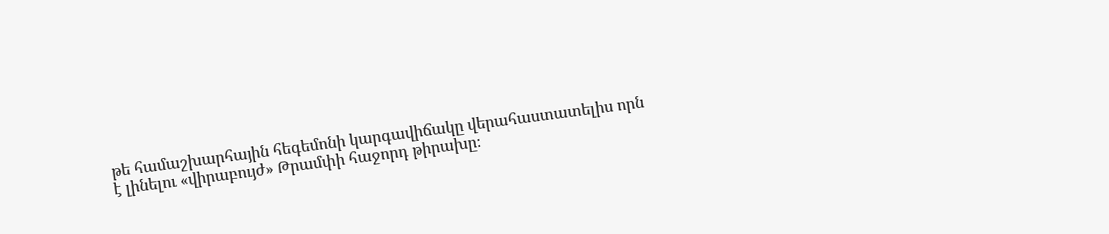թե համաշխարհային հեգեմոնի կարգավիճակը վերահաստատելիս որն է լինելու «վիրաբույժ» Թրամփի հաջորդ թիրախը։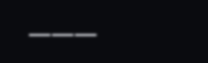———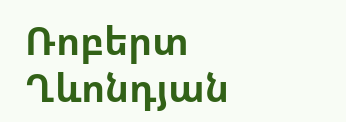Ռոբերտ Ղևոնդյան